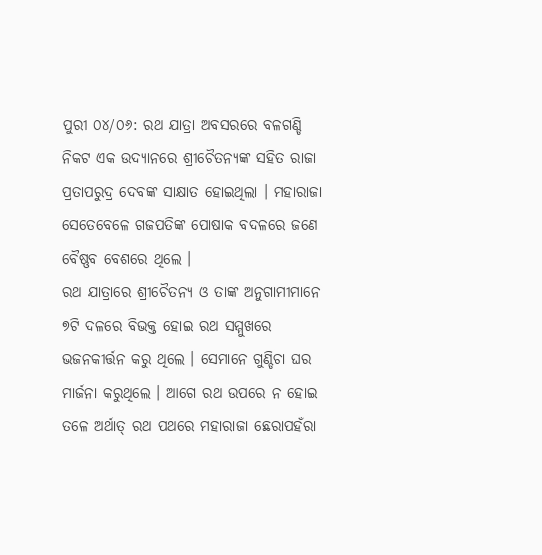ପୁରୀ ୦୪/୦୬: ରଥ ଯାତ୍ରା ଅବସରରେ ବଳଗଣ୍ଡି ନିକଟ ଏକ ଉଦ୍ୟାନରେ ଶ୍ରୀଚୈତନ୍ୟଙ୍କ ସହିତ ରାଜା ପ୍ରତାପରୁଦ୍ର ଦେବଙ୍କ ସାକ୍ଷାତ ହୋଇଥିଲା । ମହାରାଜା ସେତେବେଳେ ଗଜପତିଙ୍କ ପୋଷାକ ବଦଳରେ ଜଣେ ବୈଷ୍ଣବ ବେଶରେ ଥିଲେ ।
ରଥ ଯାତ୍ରାରେ ଶ୍ରୀଚୈତନ୍ୟ ଓ ତାଙ୍କ ଅନୁଗାମୀମାନେ ୭ଟି ଦଳରେ ବିଭକ୍ତ ହୋଇ ରଥ ସମ୍ମୁଖରେ ଭଜନକୀର୍ତ୍ତନ କରୁ ଥିଲେ । ସେମାନେ ଗୁଣ୍ଡିଚା ଘର ମାର୍ଜନା କରୁଥିଲେ । ଆଗେ ରଥ ଉପରେ ନ ହୋଇ ତଳେ ଅର୍ଥାତ୍ ରଥ ପଥରେ ମହାରାଜା ଛେରାପହଁରା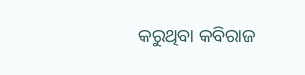କରୁଥିବା କବିରାଜ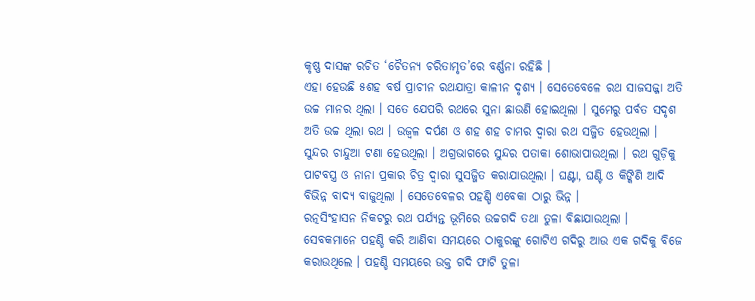କୃଷ୍ଣ ଦାସଙ୍କ ରଚିତ ‘ଚୈତନ୍ୟ ଚରିତାମୃତ’ରେ ବର୍ଣ୍ଣନା ରହିଛି ।
ଏହା ହେଉଛି ୫ଶହ ବର୍ଷ ପ୍ରାଚୀନ ରଥଯାତ୍ରା କାଳୀନ ଦୃଶ୍ୟ । ସେତେବେଳେ ରଥ ସାଜସଜ୍ଜା ଅତି ଉଚ୍ଚ ମାନର ଥିଲା । ସତେ ଯେପରି ରଥରେ ସୁନା ଛାଉଣି ହୋଇଥିଲା । ସୁମେରୁ ପର୍ବତ ସଦୃଶ ଅତି ଉଚ୍ଚ ଥିଲା ରଥ । ଉଜ୍ୱଳ ଦର୍ପଣ ଓ ଶହ ଶହ ଚାମର ଦ୍ୱାରା ରଥ ସଜ୍ଜିତ ହେଉଥିଲା । ସୁନ୍ଦର ଚାନ୍ଦୁଆ ଟଣା ହେଉଥିଲା । ଅଗ୍ରଭାଗରେ ସୁନ୍ଦର ପତାକା ଶୋଭାପାଉଥିଲା । ରଥ ଗୁଡ଼ିକୁ ପାଟବସ୍ତ୍ର ଓ ନାନା ପ୍ରକାର ଚିତ୍ର ଦ୍ୱାରା ସୁସଜ୍ଜିତ କରାଯାଉଥିଲା । ଘଣ୍ଟା, ଘଣ୍ଟି ଓ କିଙ୍କିଣି ଆଦି ବିଭିନ୍ନ ବାଦ୍ୟ ବାଜୁଥିଲା । ସେତେବେଳର ପହଣ୍ଡି ଏବେକା ଠାରୁ ଭିନ୍ନ ।
ରତ୍ନସିଂହାସନ ନିକଟରୁ ରଥ ପର୍ଯ୍ୟନ୍ତ ଭୂମିରେ ଉଚ୍ଚଗଦି ତଥା ତୁଳା ବିଛାଯାଉଥିଲା । ସେବକମାନେ ପହଣ୍ଡି କରି ଆଣିବା ସମୟରେ ଠାକୁରଙ୍କୁ ଗୋଟିଏ ଗଦିରୁ ଆଉ ଏକ ଗଦିକୁ ବିଜେ କରାଉଥିଲେ । ପହଣ୍ଡି ସମୟରେ ଉକ୍ତ ଗଦି ଫାଟି ତୁଳା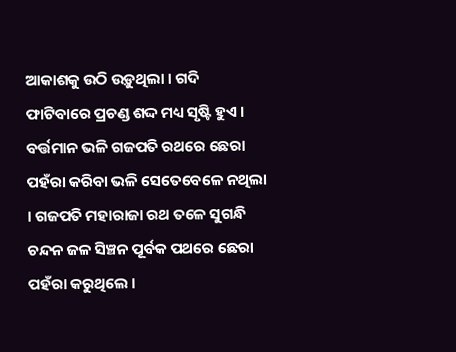ଆକାଶକୁ ଉଠି ଉଡ଼ୁଥିଲା । ଗଦି ଫାଟିବାରେ ପ୍ରଚଣ୍ଡ ଶଦ୍ଦ ମଧ୍ୟ ସୃଷ୍ଟି ହୁଏ । ବର୍ତ୍ତମାନ ଭଳି ଗଜପତି ରଥରେ ଛେରା ପହଁରା କରିବା ଭଳି ସେତେବେଳେ ନଥିଲା । ଗଜପତି ମହାରାଜା ରଥ ତଳେ ସୁଗନ୍ଧି ଚନ୍ଦନ ଜଳ ସିଞ୍ଚନ ପୂର୍ବକ ପଥରେ ଛେରା ପହଁରା କରୁଥିଲେ ।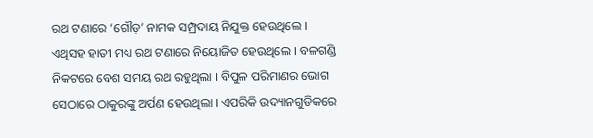ରଥ ଟଣାରେ ‘ଗୌଡ଼’ ନାମକ ସମ୍ପ୍ରଦାୟ ନିଯୁକ୍ତ ହେଉଥିଲେ । ଏଥିସହ ହାତୀ ମଧ୍ୟ ରଥ ଟଣାରେ ନିୟୋଜିତ ହେଉଥିଲେ । ବଳଗଣ୍ଡି ନିକଟରେ ବେଶ ସମୟ ରଥ ରହୁଥିଲା । ବିପୁଳ ପରିମାଣର ଭୋଗ ସେଠାରେ ଠାକୁରଙ୍କୁ ଅର୍ପଣ ହେଉଥିଲା । ଏପରିକି ଉଦ୍ୟାନଗୁଡିକରେ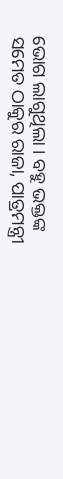ଭୋଗ ଲାଗୁଥିଲା । ବହୁ ଭକ୍ତଙ୍କ ସମେତ ଠାକୁର ରାଜା, ପାତ୍ରମନ୍ତ୍ରୀ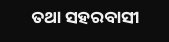ତଥା ସହରବାସୀ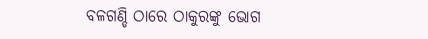ବଳଗଣ୍ଡି ଠାରେ ଠାକୁରଙ୍କୁ ଭୋଗ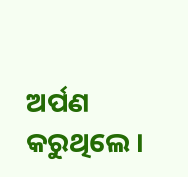ଅର୍ପଣ କରୁଥିଲେ ।